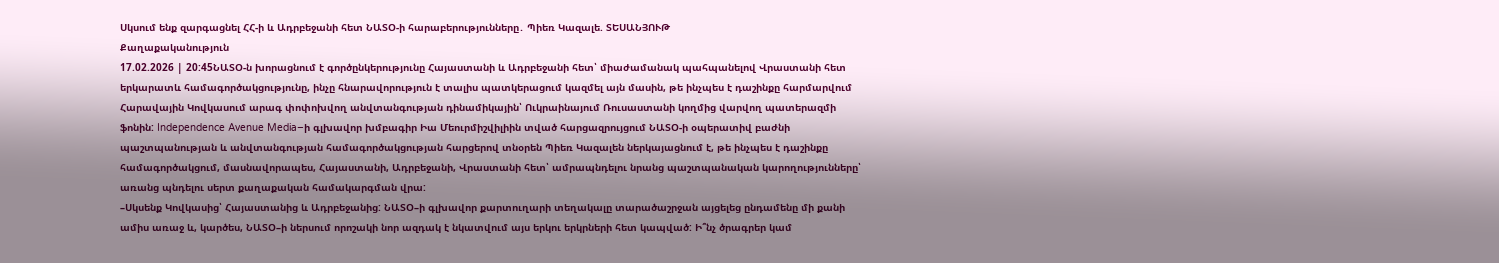Սկսում ենք զարգացնել ՀՀ-ի և Ադրբեջանի հետ ՆԱՏՕ-ի հարաբերությունները․ Պիեռ Կազալե. ՏԵՍԱՆՅՈՒԹ
Քաղաքականություն
17.02.2026 | 20:45ՆԱՏՕ-ն խորացնում է գործընկերությունը Հայաստանի և Ադրբեջանի հետ՝ միաժամանակ պահպանելով Վրաստանի հետ երկարատև համագործակցությունը, ինչը հնարավորություն է տալիս պատկերացում կազմել այն մասին, թե ինչպես է դաշինքը հարմարվում Հարավային Կովկասում արագ փոփոխվող անվտանգության դինամիկային՝ Ուկրաինայում Ռուսաստանի կողմից վարվող պատերազմի ֆոնին: Independence Avenue Media–ի գլխավոր խմբագիր Իա Մեուրմիշվիլիին տված հարցազրույցում ՆԱՏՕ-ի օպերատիվ բաժնի պաշտպանության և անվտանգության համագործակցության հարցերով տնօրեն Պիեռ Կազալեն ներկայացնում է, թե ինչպես է դաշինքը համագործակցում, մասնավորապես, Հայաստանի, Ադրբեջանի, Վրաստանի հետ՝ ամրապնդելու նրանց պաշտպանական կարողությունները՝ առանց պնդելու սերտ քաղաքական համակարգման վրա:
–Սկսենք Կովկասից՝ Հայաստանից և Ադրբեջանից: ՆԱՏՕ–ի գլխավոր քարտուղարի տեղակալը տարածաշրջան այցելեց ընդամենը մի քանի ամիս առաջ և, կարծես, ՆԱՏՕ–ի ներսում որոշակի նոր ազդակ է նկատվում այս երկու երկրների հետ կապված: Ի՞նչ ծրագրեր կամ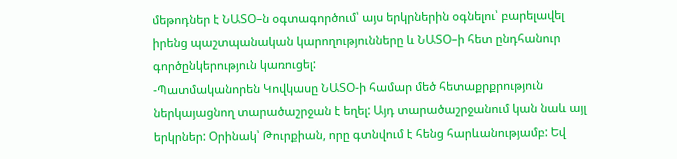մեթոդներ է ՆԱՏՕ–ն օգտագործում՝ այս երկրներին օգնելու՝ բարելավել իրենց պաշտպանական կարողությունները և ՆԱՏՕ–ի հետ ընդհանուր գործընկերություն կառուցել:
-Պատմականորեն Կովկասը ՆԱՏՕ-ի համար մեծ հետաքրքրություն ներկայացնող տարածաշրջան է եղել: Այդ տարածաշրջանում կան նաև այլ երկրներ: Օրինակ՝ Թուրքիան, որը գտնվում է հենց հարևանությամբ: Եվ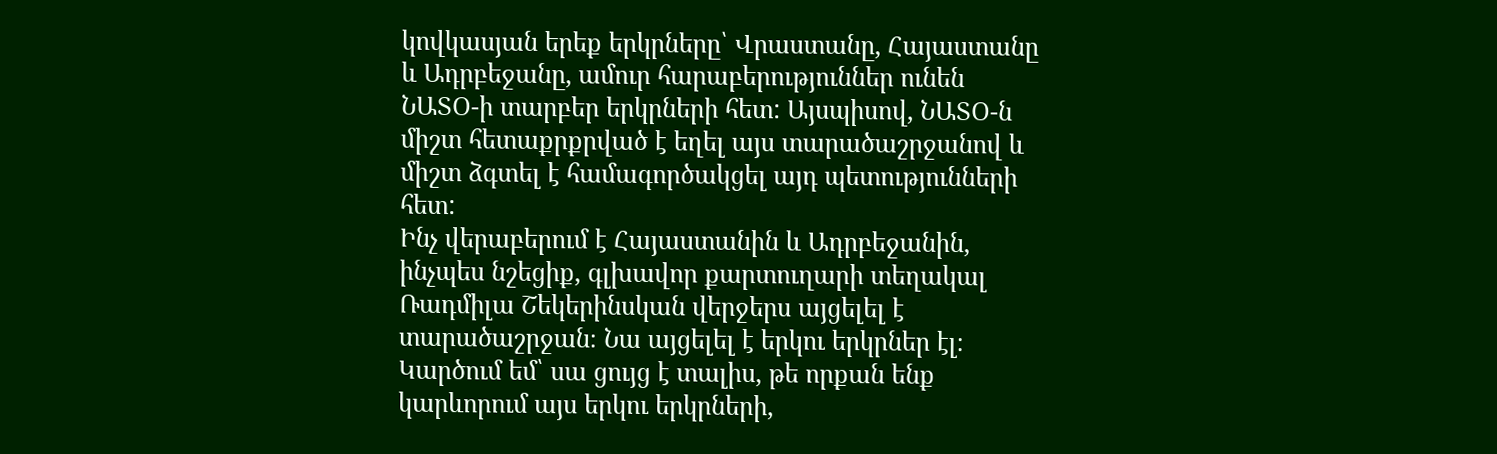կովկասյան երեք երկրները՝ Վրաստանը, Հայաստանը և Ադրբեջանը, ամուր հարաբերություններ ունեն ՆԱՏՕ-ի տարբեր երկրների հետ: Այսպիսով, ՆԱՏՕ-ն միշտ հետաքրքրված է եղել այս տարածաշրջանով և միշտ ձգտել է համագործակցել այդ պետությունների հետ:
Ինչ վերաբերում է Հայաստանին և Ադրբեջանին, ինչպես նշեցիք, գլխավոր քարտուղարի տեղակալ Ռադմիլա Շեկերինսկան վերջերս այցելել է տարածաշրջան։ Նա այցելել է երկու երկրներ էլ։ Կարծում եմ՝ սա ցույց է տալիս, թե որքան ենք կարևորում այս երկու երկրների,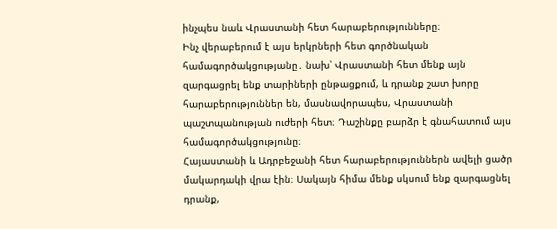ինչպես նաև Վրաստանի հետ հարաբերությունները։
Ինչ վերաբերում է այս երկրների հետ գործնական համագործակցությանը․ նախ՝ Վրաստանի հետ մենք այն զարգացրել ենք տարիների ընթացքում, և դրանք շատ խորը հարաբերություններ են, մասնավորապես, Վրաստանի պաշտպանության ուժերի հետ։ Դաշինքը բարձր է գնահատում այս համագործակցությունը։
Հայաստանի և Ադրբեջանի հետ հարաբերություններն ավելի ցածր մակարդակի վրա էին։ Սակայն հիմա մենք սկսում ենք զարգացնել դրանք,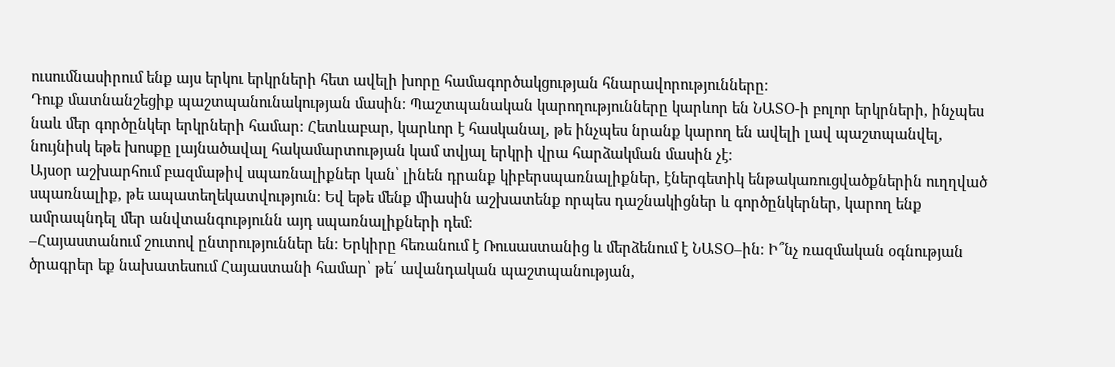ուսումնասիրում ենք այս երկու երկրների հետ ավելի խորը համագործակցության հնարավորությունները։
Դուք մատնանշեցիք պաշտպանունակության մասին։ Պաշտպանական կարողությունները կարևոր են ՆԱՏՕ-ի բոլոր երկրների, ինչպես նաև մեր գործընկեր երկրների համար։ Հետևաբար, կարևոր է հասկանալ, թե ինչպես նրանք կարող են ավելի լավ պաշտպանվել, նույնիսկ եթե խոսքը լայնածավալ հակամարտության կամ տվյալ երկրի վրա հարձակման մասին չէ։
Այսօր աշխարհում բազմաթիվ սպառնալիքներ կան՝ լինեն դրանք կիբերսպառնալիքներ, էներգետիկ ենթակառուցվածքներին ուղղված սպառնալիք, թե ապատեղեկատվություն։ Եվ եթե մենք միասին աշխատենք որպես դաշնակիցներ և գործընկերներ, կարող ենք ամրապնդել մեր անվտանգությունն այդ սպառնալիքների դեմ։
–Հայաստանում շուտով ընտրություններ են։ Երկիրը հեռանում է Ռուսաստանից և մերձենում է ՆԱՏՕ–ին։ Ի՞նչ ռազմական օգնության ծրագրեր եք նախատեսում Հայաստանի համար՝ թե՛ ավանդական պաշտպանության,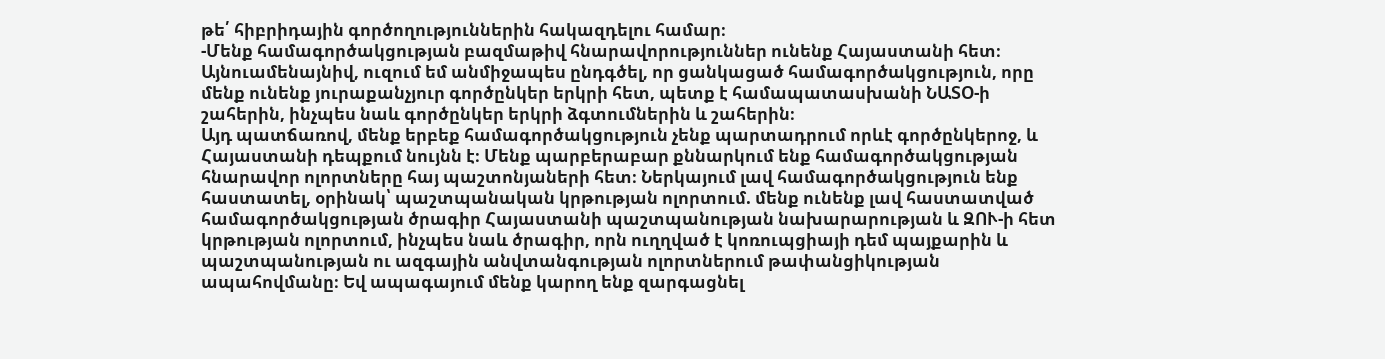թե՛ հիբրիդային գործողություններին հակազդելու համար։
-Մենք համագործակցության բազմաթիվ հնարավորություններ ունենք Հայաստանի հետ։ Այնուամենայնիվ, ուզում եմ անմիջապես ընդգծել, որ ցանկացած համագործակցություն, որը մենք ունենք յուրաքանչյուր գործընկեր երկրի հետ, պետք է համապատասխանի ՆԱՏՕ-ի շահերին, ինչպես նաև գործընկեր երկրի ձգտումներին և շահերին։
Այդ պատճառով, մենք երբեք համագործակցություն չենք պարտադրում որևէ գործընկերոջ, և Հայաստանի դեպքում նույնն է։ Մենք պարբերաբար քննարկում ենք համագործակցության հնարավոր ոլորտները հայ պաշտոնյաների հետ։ Ներկայում լավ համագործակցություն ենք հաստատել, օրինակ՝ պաշտպանական կրթության ոլորտում. մենք ունենք լավ հաստատված համագործակցության ծրագիր Հայաստանի պաշտպանության նախարարության և ԶՈՒ-ի հետ կրթության ոլորտում, ինչպես նաև ծրագիր, որն ուղղված է կոռուպցիայի դեմ պայքարին և պաշտպանության ու ազգային անվտանգության ոլորտներում թափանցիկության ապահովմանը։ Եվ ապագայում մենք կարող ենք զարգացնել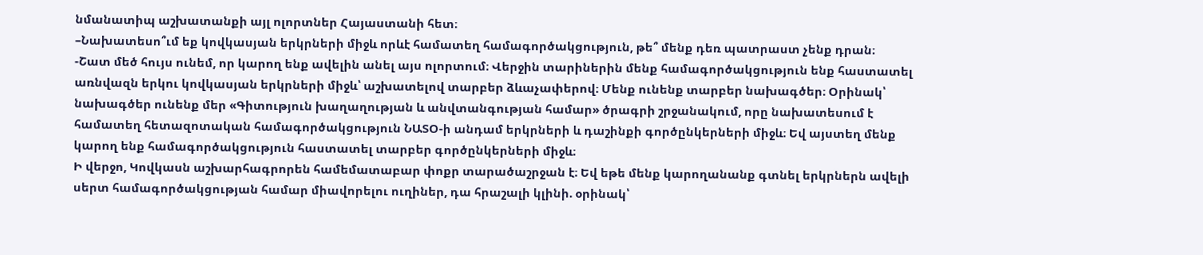նմանատիպ աշխատանքի այլ ոլորտներ Հայաստանի հետ։
–Նախատեսո՞ւմ եք կովկասյան երկրների միջև որևէ համատեղ համագործակցություն, թե՞ մենք դեռ պատրաստ չենք դրան։
-Շատ մեծ հույս ունեմ, որ կարող ենք ավելին անել այս ոլորտում։ Վերջին տարիներին մենք համագործակցություն ենք հաստատել առնվազն երկու կովկասյան երկրների միջև՝ աշխատելով տարբեր ձևաչափերով։ Մենք ունենք տարբեր նախագծեր։ Օրինակ՝ նախագծեր ունենք մեր «Գիտություն խաղաղության և անվտանգության համար» ծրագրի շրջանակում, որը նախատեսում է համատեղ հետազոտական համագործակցություն ՆԱՏՕ-ի անդամ երկրների և դաշինքի գործընկերների միջև։ Եվ այստեղ մենք կարող ենք համագործակցություն հաստատել տարբեր գործընկերների միջև։
Ի վերջո, Կովկասն աշխարհագրորեն համեմատաբար փոքր տարածաշրջան է։ Եվ եթե մենք կարողանանք գտնել երկրներն ավելի սերտ համագործակցության համար միավորելու ուղիներ, դա հրաշալի կլինի. օրինակ՝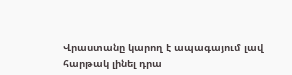Վրաստանը կարող է ապագայում լավ հարթակ լինել դրա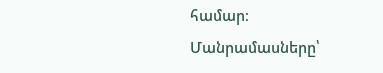համար։
Մանրամասները՝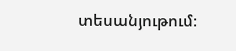տեսանյութում։